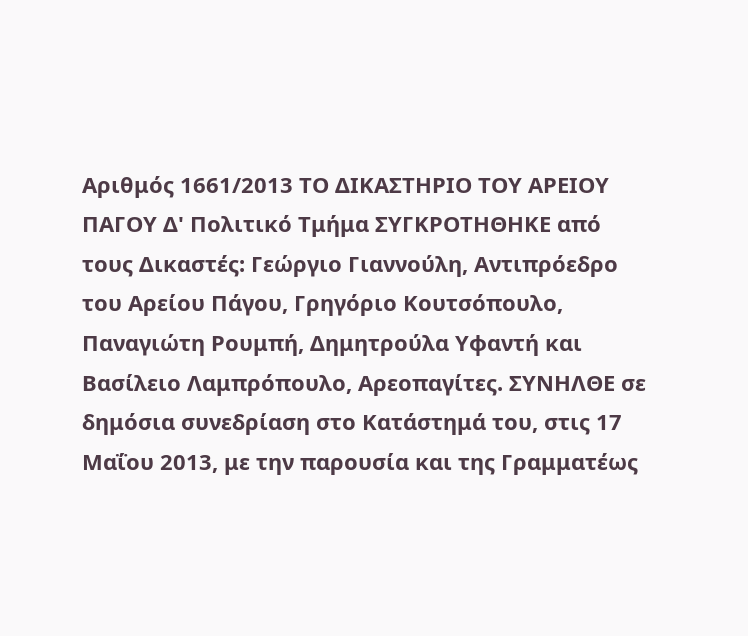Αριθμός 1661/2013 ΤΟ ΔΙΚΑΣΤΗΡΙΟ ΤΟΥ ΑΡΕΙΟΥ ΠΑΓΟΥ Δ' Πολιτικό Τμήμα ΣΥΓΚΡΟΤΗΘΗΚΕ από τους Δικαστές: Γεώργιο Γιαννούλη, Αντιπρόεδρο του Αρείου Πάγου, Γρηγόριο Κουτσόπουλο, Παναγιώτη Ρουμπή, Δημητρούλα Υφαντή και Βασίλειο Λαμπρόπουλο, Αρεοπαγίτες. ΣΥΝΗΛΘΕ σε δημόσια συνεδρίαση στο Κατάστημά του, στις 17 Μαΐου 2013, με την παρουσία και της Γραμματέως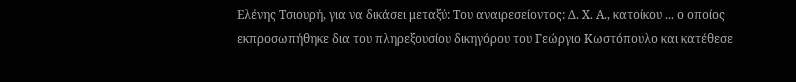Ελένης Τσιουρή, για να δικάσει μεταξύ: Του αναιρεσείοντος: Δ. Χ. Α., κατοίκου ... ο οποίος εκπροσωπήθηκε δια του πληρεξουσίου δικηγόρου του Γεώργιο Κωστόπουλο και κατέθεσε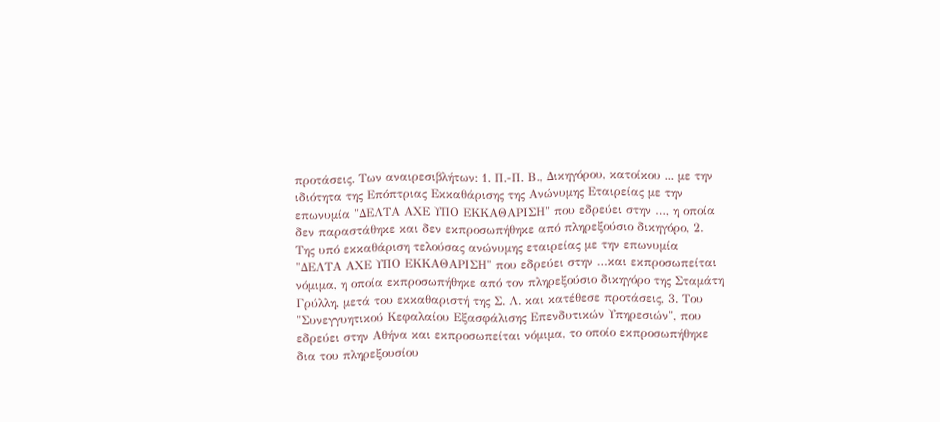προτάσεις. Των αναιρεσιβλήτων: 1. Π.-Π. Β., Δικηγόρου, κατοίκου ... με την ιδιότητα της Επόπτριας Εκκαθάρισης της Ανώνυμης Εταιρείας με την επωνυμία "ΔΕΛΤΑ ΑΧΕ ΥΠΟ ΕΚΚΑΘΑΡΙΣΗ" που εδρεύει στην …, η οποία δεν παραστάθηκε και δεν εκπροσωπήθηκε από πληρεξούσιο δικηγόρο, 2. Της υπό εκκαθάριση τελούσας ανώνυμης εταιρείας με την επωνυμία "ΔΕΛΤΑ ΑΧΕ ΥΠΟ ΕΚΚΑΘΑΡΙΣΗ" που εδρεύει στην …και εκπροσωπείται νόμιμα, η οποία εκπροσωπήθηκε από τον πληρεξούσιο δικηγόρο της Σταμάτη Γρύλλη, μετά του εκκαθαριστή της Σ. Λ. και κατέθεσε προτάσεις, 3. Του "Συνεγγυητικού Κεφαλαίου Εξασφάλισης Επενδυτικών Υπηρεσιών", που εδρεύει στην Αθήνα και εκπροσωπείται νόμιμα, το οποίο εκπροσωπήθηκε δια του πληρεξουσίου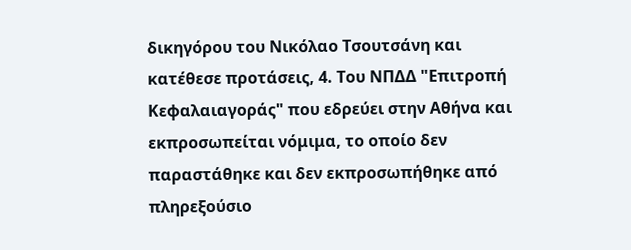δικηγόρου του Νικόλαο Τσουτσάνη και κατέθεσε προτάσεις, 4. Του ΝΠΔΔ "Επιτροπή Κεφαλαιαγοράς" που εδρεύει στην Αθήνα και εκπροσωπείται νόμιμα, το οποίο δεν παραστάθηκε και δεν εκπροσωπήθηκε από πληρεξούσιο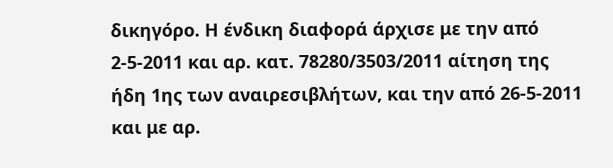δικηγόρο. Η ένδικη διαφορά άρχισε με την από 2-5-2011 και αρ. κατ. 78280/3503/2011 αίτηση της ήδη 1ης των αναιρεσιβλήτων, και την από 26-5-2011 και με αρ.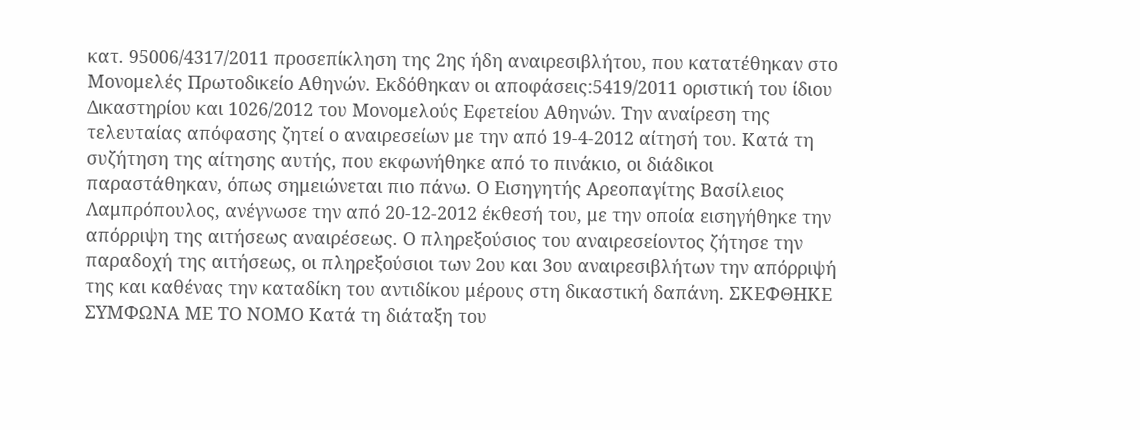κατ. 95006/4317/2011 προσεπίκληση της 2ης ήδη αναιρεσιβλήτου, που κατατέθηκαν στο Μονομελές Πρωτοδικείο Αθηνών. Εκδόθηκαν οι αποφάσεις:5419/2011 οριστική του ίδιου Δικαστηρίου και 1026/2012 του Μονομελούς Εφετείου Αθηνών. Την αναίρεση της τελευταίας απόφασης ζητεί ο αναιρεσείων με την από 19-4-2012 αίτησή του. Κατά τη συζήτηση της αίτησης αυτής, που εκφωνήθηκε από το πινάκιο, οι διάδικοι παραστάθηκαν, όπως σημειώνεται πιο πάνω. Ο Εισηγητής Αρεοπαγίτης Βασίλειος Λαμπρόπουλος, ανέγνωσε την από 20-12-2012 έκθεσή του, με την οποία εισηγήθηκε την απόρριψη της αιτήσεως αναιρέσεως. Ο πληρεξούσιος του αναιρεσείοντος ζήτησε την παραδοχή της αιτήσεως, οι πληρεξούσιοι των 2ου και 3ου αναιρεσιβλήτων την απόρριψή της και καθένας την καταδίκη του αντιδίκου μέρους στη δικαστική δαπάνη. ΣΚΕΦΘΗΚΕ ΣΥΜΦΩΝΑ ΜΕ ΤΟ ΝΟΜΟ Κατά τη διάταξη του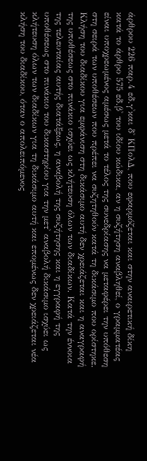άρθρου 226 παρ.4 εδ.γ'και δ' ΚΠολΔ, που εφαρμόζεται και στην αναιρετική δίκη κατά το άρθρο 575 εδ.β' του ιδίου κώδικα, αν η συζήτηση αναβληθεί, ο γραμματέας είναι υποχρεωμένος αμέσως μετά το τέλος της συνεδρίασης να μεταφέρει την υπόθεση στη σειρά των υποθέσεων που πρέπει να συζητηθούν κατά τη δικάσιμο που ορίστηκε. Κλήση του διαδίκου για εμφάνιση στη δικάσιμο αυτή δεν χρειάζεται και η αναγραφή της υποθέσεως στο πινάκιο ισχύει ως κλήτευση όλων των διαδίκων. Κατά την έννοια της τελευταίας αυτής διατάξεως, η αναβολή της συζήτησης και η εγγραφή της υποθέσεως στο πινάκιο του δικαστηρίου για την μετ' αναβολή δικάσιμο ισχύει ως κλήτευση όλων των διαδίκων για τη δικάσιμο αυτή και επομένως δεν χρειάζεται νέα κλήση του διαδίκου, όταν ο απολειπόμενος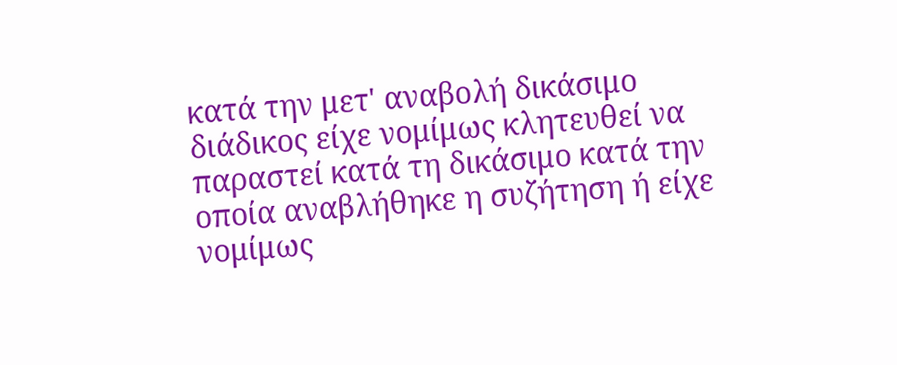κατά την μετ' αναβολή δικάσιμο διάδικος είχε νομίμως κλητευθεί να παραστεί κατά τη δικάσιμο κατά την οποία αναβλήθηκε η συζήτηση ή είχε νομίμως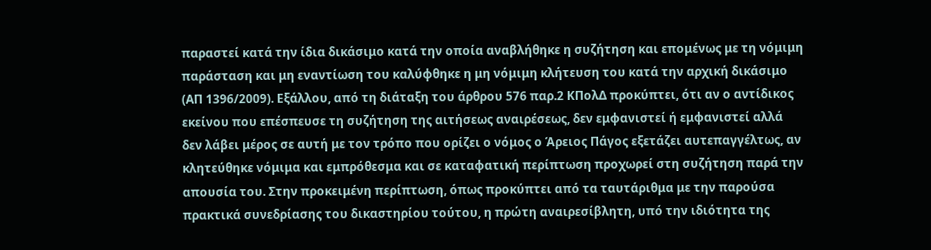παραστεί κατά την ίδια δικάσιμο κατά την οποία αναβλήθηκε η συζήτηση και επομένως με τη νόμιμη παράσταση και μη εναντίωση του καλύφθηκε η μη νόμιμη κλήτευση του κατά την αρχική δικάσιμο (ΑΠ 1396/2009). Εξάλλου, από τη διάταξη του άρθρου 576 παρ.2 ΚΠολΔ προκύπτει, ότι αν ο αντίδικος εκείνου που επέσπευσε τη συζήτηση της αιτήσεως αναιρέσεως, δεν εμφανιστεί ή εμφανιστεί αλλά δεν λάβει μέρος σε αυτή με τον τρόπο που ορίζει ο νόμος ο Άρειος Πάγος εξετάζει αυτεπαγγέλτως, αν κλητεύθηκε νόμιμα και εμπρόθεσμα και σε καταφατική περίπτωση προχωρεί στη συζήτηση παρά την απουσία του. Στην προκειμένη περίπτωση, όπως προκύπτει από τα ταυτάριθμα με την παρούσα πρακτικά συνεδρίασης του δικαστηρίου τούτου, η πρώτη αναιρεσίβλητη, υπό την ιδιότητα της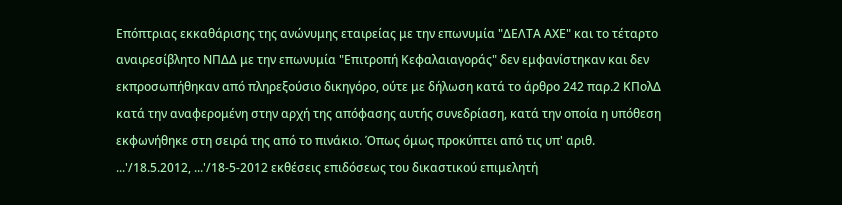Επόπτριας εκκαθάρισης της ανώνυμης εταιρείας με την επωνυμία "ΔΕΛΤΑ ΑΧΕ" και το τέταρτο αναιρεσίβλητο ΝΠΔΔ με την επωνυμία "Επιτροπή Κεφαλαιαγοράς" δεν εμφανίστηκαν και δεν εκπροσωπήθηκαν από πληρεξούσιο δικηγόρο, ούτε με δήλωση κατά το άρθρο 242 παρ.2 ΚΠολΔ κατά την αναφερομένη στην αρχή της απόφασης αυτής συνεδρίαση, κατά την οποία η υπόθεση εκφωνήθηκε στη σειρά της από το πινάκιο. Όπως όμως προκύπτει από τις υπ' αριθ. ...'/18.5.2012, ...'/18-5-2012 εκθέσεις επιδόσεως του δικαστικού επιμελητή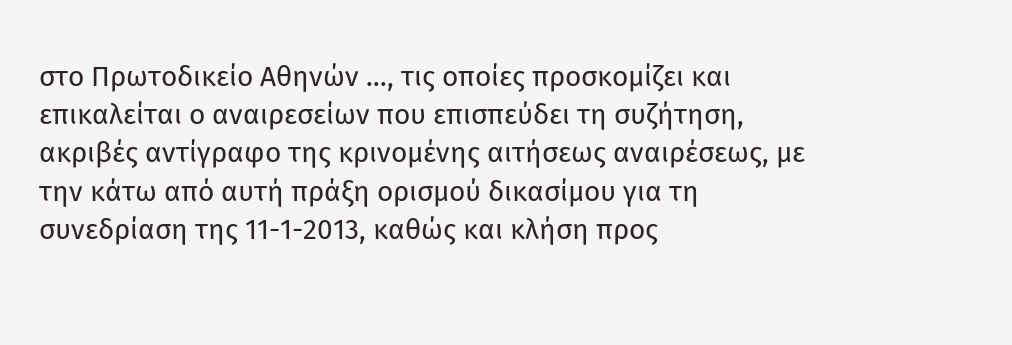στο Πρωτοδικείο Αθηνών …, τις οποίες προσκομίζει και επικαλείται ο αναιρεσείων που επισπεύδει τη συζήτηση, ακριβές αντίγραφο της κρινομένης αιτήσεως αναιρέσεως, με την κάτω από αυτή πράξη ορισμού δικασίμου για τη συνεδρίαση της 11-1-2013, καθώς και κλήση προς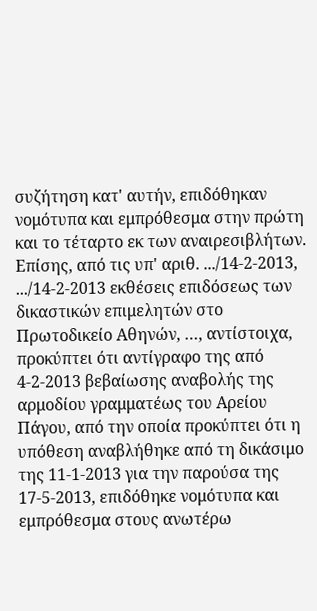συζήτηση κατ' αυτήν, επιδόθηκαν νομότυπα και εμπρόθεσμα στην πρώτη και το τέταρτο εκ των αναιρεσιβλήτων. Επίσης, από τις υπ' αριθ. .../14-2-2013, .../14-2-2013 εκθέσεις επιδόσεως των δικαστικών επιμελητών στο Πρωτοδικείο Αθηνών, …, αντίστοιχα, προκύπτει ότι αντίγραφο της από 4-2-2013 βεβαίωσης αναβολής της αρμοδίου γραμματέως του Αρείου Πάγου, από την οποία προκύπτει ότι η υπόθεση αναβλήθηκε από τη δικάσιμο της 11-1-2013 για την παρούσα της 17-5-2013, επιδόθηκε νομότυπα και εμπρόθεσμα στους ανωτέρω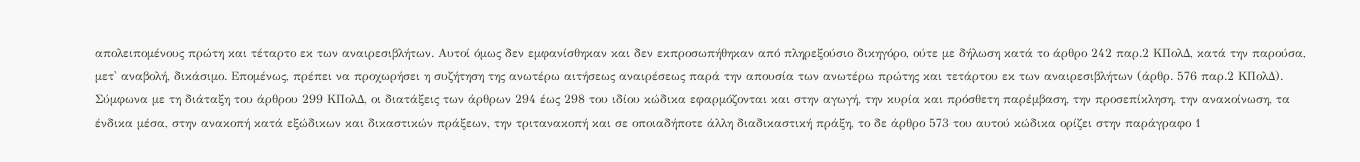απολειπομένους πρώτη και τέταρτο εκ των αναιρεσιβλήτων. Αυτοί όμως δεν εμφανίσθηκαν και δεν εκπροσωπήθηκαν από πληρεξούσιο δικηγόρο, ούτε με δήλωση κατά το άρθρο 242 παρ.2 ΚΠολΔ, κατά την παρούσα, μετ' αναβολή, δικάσιμο. Επομένως, πρέπει να προχωρήσει η συζήτηση της ανωτέρω αιτήσεως αναιρέσεως παρά την απουσία των ανωτέρω πρώτης και τετάρτου εκ των αναιρεσιβλήτων (άρθρ. 576 παρ.2 ΚΠολΔ). Σύμφωνα με τη διάταξη του άρθρου 299 ΚΠολΔ, οι διατάξεις των άρθρων 294 έως 298 του ιδίου κώδικα εφαρμόζονται και στην αγωγή, την κυρία και πρόσθετη παρέμβαση, την προσεπίκληση, την ανακοίνωση, τα ένδικα μέσα, στην ανακοπή κατά εξώδικων και δικαστικών πράξεων, την τριτανακοπή και σε οποιαδήποτε άλλη διαδικαστική πράξη, το δε άρθρο 573 του αυτού κώδικα ορίζει στην παράγραφο 1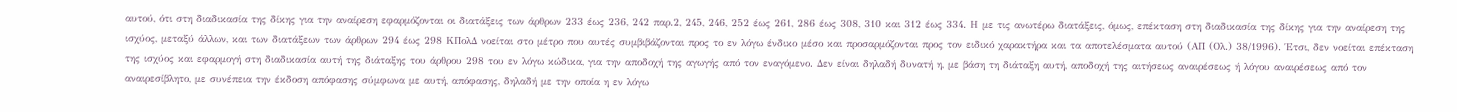αυτού, ότι στη διαδικασία της δίκης για την αναίρεση εφαρμόζονται οι διατάξεις των άρθρων 233 έως 236, 242 παρ.2, 245, 246, 252 έως 261, 286 έως 308, 310 και 312 έως 334. Η με τις ανωτέρω διατάξεις, όμως, επέκταση στη διαδικασία της δίκης για την αναίρεση της ισχύος, μεταξύ άλλων, και των διατάξεων των άρθρων 294 έως 298 ΚΠολΔ νοείται στο μέτρο που αυτές συμβιβάζονται προς το εν λόγω ένδικο μέσο και προσαρμόζονται προς τον ειδικό χαρακτήρα και τα αποτελέσματα αυτού (ΑΠ (Ολ.) 38/1996). Έτσι, δεν νοείται επέκταση της ισχύος και εφαρμογή στη διαδικασία αυτή της διάταξης του άρθρου 298 του εν λόγω κώδικα, για την αποδοχή της αγωγής από τον εναγόμενο. Δεν είναι δηλαδή δυνατή η, με βάση τη διάταξη αυτή, αποδοχή της αιτήσεως αναιρέσεως ή λόγου αναιρέσεως από τον αναιρεσίβλητο, με συνέπεια την έκδοση απόφασης σύμφωνα με αυτή, απόφασης, δηλαδή με την οποία η εν λόγω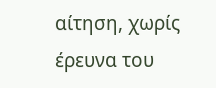αίτηση, χωρίς έρευνα του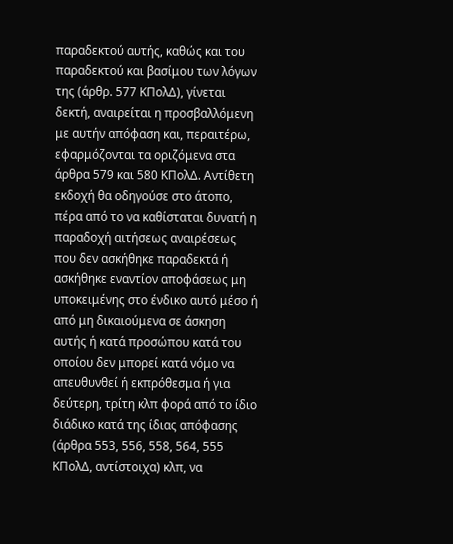παραδεκτού αυτής, καθώς και του παραδεκτού και βασίμου των λόγων της (άρθρ. 577 ΚΠολΔ), γίνεται δεκτή, αναιρείται η προσβαλλόμενη με αυτήν απόφαση και, περαιτέρω, εφαρμόζονται τα οριζόμενα στα άρθρα 579 και 580 ΚΠολΔ. Αντίθετη εκδοχή θα οδηγούσε στο άτοπο, πέρα από το να καθίσταται δυνατή η παραδοχή αιτήσεως αναιρέσεως που δεν ασκήθηκε παραδεκτά ή ασκήθηκε εναντίον αποφάσεως μη υποκειμένης στο ένδικο αυτό μέσο ή από μη δικαιούμενα σε άσκηση αυτής ή κατά προσώπου κατά του οποίου δεν μπορεί κατά νόμο να απευθυνθεί ή εκπρόθεσμα ή για δεύτερη, τρίτη κλπ φορά από το ίδιο διάδικο κατά της ίδιας απόφασης (άρθρα 553, 556, 558, 564, 555 ΚΠολΔ, αντίστοιχα) κλπ, να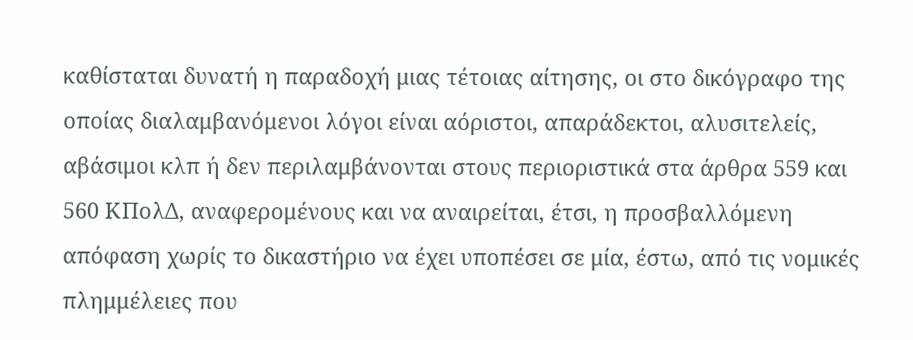καθίσταται δυνατή η παραδοχή μιας τέτοιας αίτησης, οι στο δικόγραφο της οποίας διαλαμβανόμενοι λόγοι είναι αόριστοι, απαράδεκτοι, αλυσιτελείς, αβάσιμοι κλπ ή δεν περιλαμβάνονται στους περιοριστικά στα άρθρα 559 και 560 ΚΠολΔ, αναφερομένους και να αναιρείται, έτσι, η προσβαλλόμενη απόφαση χωρίς το δικαστήριο να έχει υποπέσει σε μία, έστω, από τις νομικές πλημμέλειες που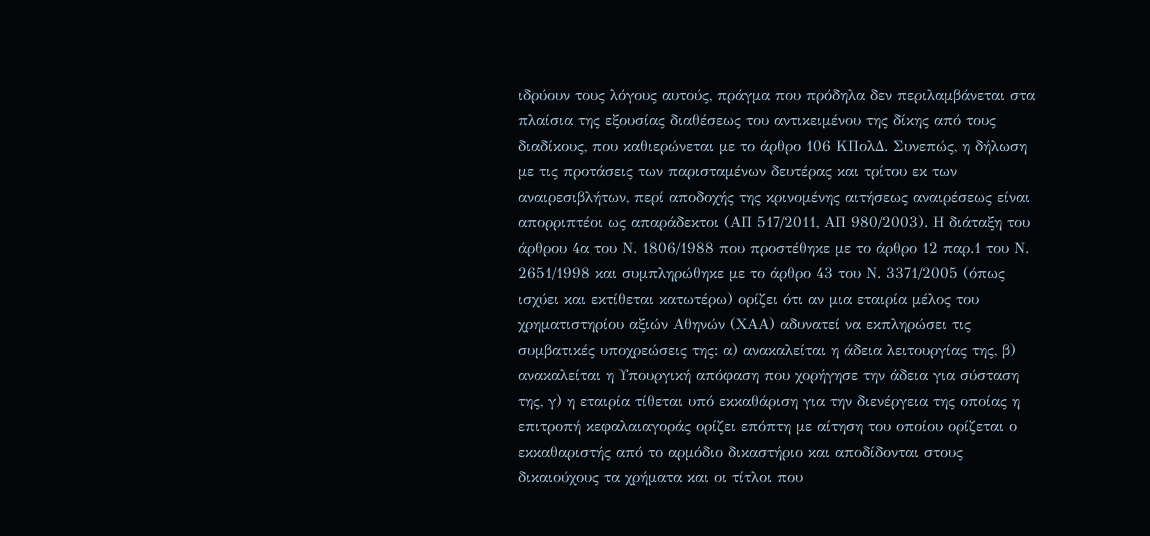ιδρύουν τους λόγους αυτούς, πράγμα που πρόδηλα δεν περιλαμβάνεται στα πλαίσια της εξουσίας διαθέσεως του αντικειμένου της δίκης από τους διαδίκους, που καθιερώνεται με το άρθρο 106 ΚΠολΔ. Συνεπώς, η δήλωση με τις προτάσεις των παρισταμένων δευτέρας και τρίτου εκ των αναιρεσιβλήτων, περί αποδοχής της κρινομένης αιτήσεως αναιρέσεως είναι απορριπτέοι ως απαράδεκτοι (ΑΠ 517/2011, ΑΠ 980/2003). Η διάταξη του άρθρου 4α του Ν. 1806/1988 που προστέθηκε με το άρθρο 12 παρ.1 του Ν. 2651/1998 και συμπληρώθηκε με το άρθρο 43 του Ν. 3371/2005 (όπως ισχύει και εκτίθεται κατωτέρω) ορίζει ότι αν μια εταιρία μέλος του χρηματιστηρίου αξιών Αθηνών (ΧΑΑ) αδυνατεί να εκπληρώσει τις συμβατικές υποχρεώσεις της: α) ανακαλείται η άδεια λειτουργίας της, β) ανακαλείται η Υπουργική απόφαση που χορήγησε την άδεια για σύσταση της, γ) η εταιρία τίθεται υπό εκκαθάριση για την διενέργεια της οποίας η επιτροπή κεφαλαιαγοράς ορίζει επόπτη με αίτηση του οποίου ορίζεται ο εκκαθαριστής από το αρμόδιο δικαστήριο και αποδίδονται στους δικαιούχους τα χρήματα και οι τίτλοι που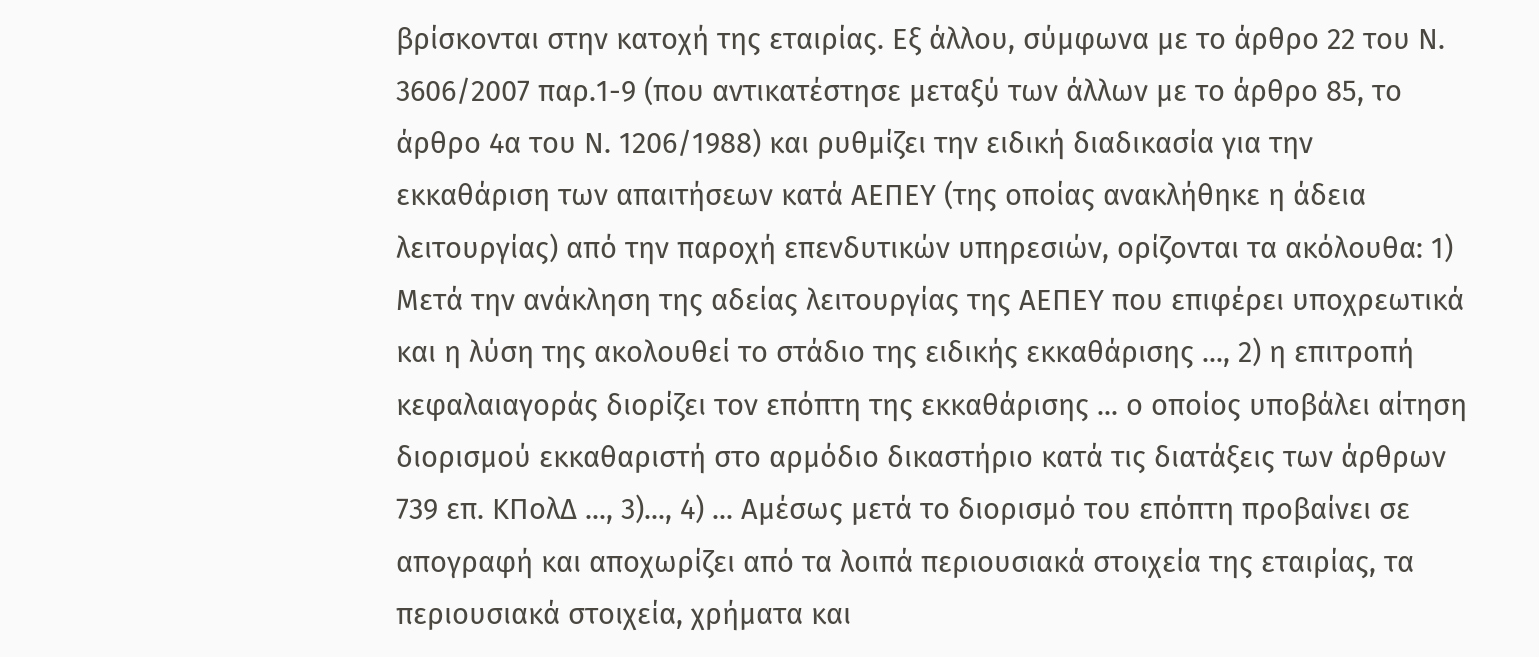βρίσκονται στην κατοχή της εταιρίας. Εξ άλλου, σύμφωνα με το άρθρο 22 του Ν. 3606/2007 παρ.1-9 (που αντικατέστησε μεταξύ των άλλων με το άρθρο 85, το άρθρο 4α του Ν. 1206/1988) και ρυθμίζει την ειδική διαδικασία για την εκκαθάριση των απαιτήσεων κατά ΑΕΠΕΥ (της οποίας ανακλήθηκε η άδεια λειτουργίας) από την παροχή επενδυτικών υπηρεσιών, ορίζονται τα ακόλουθα: 1) Μετά την ανάκληση της αδείας λειτουργίας της ΑΕΠΕΥ που επιφέρει υποχρεωτικά και η λύση της ακολουθεί το στάδιο της ειδικής εκκαθάρισης ..., 2) η επιτροπή κεφαλαιαγοράς διορίζει τον επόπτη της εκκαθάρισης ... ο οποίος υποβάλει αίτηση διορισμού εκκαθαριστή στο αρμόδιο δικαστήριο κατά τις διατάξεις των άρθρων 739 επ. ΚΠολΔ ..., 3)..., 4) ... Αμέσως μετά το διορισμό του επόπτη προβαίνει σε απογραφή και αποχωρίζει από τα λοιπά περιουσιακά στοιχεία της εταιρίας, τα περιουσιακά στοιχεία, χρήματα και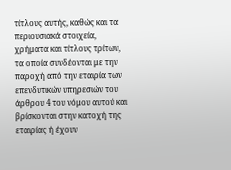τίτλους αυτής, καθώς και τα περιουσιακά στοιχεία, χρήματα και τίτλους τρίτων, τα οποία συνδέονται με την παροχή από την εταιρία των επενδυτικών υπηρεσιών του άρθρου 4 του νόμου αυτού και βρίσκονται στην κατοχή της εταιρίας ή έχουν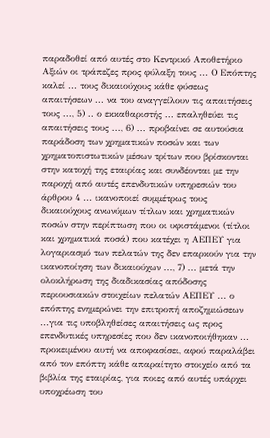παραδοθεί από αυτές στο Κεντρικό Αποθετήριο Αξιών οι τράπεζες προς φύλαξη τους ... Ο Επόπτης καλεί ... τους δικαιούχους κάθε φύσεως απαιτήσεων ... να του αναγγείλουν τις απαιτήσεις τους ..., 5) .. ο εκκαθαριστής ... επαληθεύει τις απαιτήσεις τους ..., 6) ... προβαίνει σε αυτούσια παράδοση των χρηματικών ποσών και των χρηματοπιστωτικών μέσων τρίτων που βρίσκονται στην κατοχή της εταιρίας και συνδέονται με την παροχή από αυτές επενδυτικών υπηρεσιών του άρθρου 4 ... ικανοποιεί συμμέτρως τους δικαιούχους ανωνύμων τίτλων και χρηματικών ποσών στην περίπτωση που οι υφιστάμενοι (τίτλοι και χρηματικά ποσά) που κατέχει η ΑΕΠΕΥ για λογαριασμό των πελατών της δεν επαρκούν για την ικανοποίηση των δικαιούχων ..., 7) ... μετά την ολοκλήρωση της διαδικασίας απόδοσης περιουσιακών στοιχείων πελατών ΑΕΠΕΥ ... ο επόπτης ενημερώνει την επιτροπή αποζημιώσεων ...για τις υποβληθείσες απαιτήσεις ως προς επενδυτικές υπηρεσίες που δεν ικανοποιήθηκαν ... προκειμένου αυτή να αποφασίσει, αφού παραλάβει από τον επόπτη κάθε απαραίτητο στοιχείο από τα βιβλία της εταιρίας, για ποιες από αυτές υπάρχει υποχρέωση του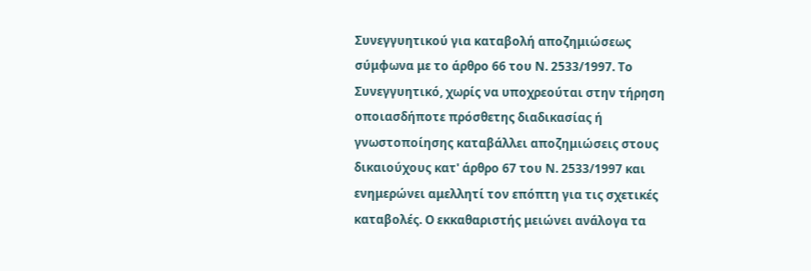Συνεγγυητικού για καταβολή αποζημιώσεως σύμφωνα με το άρθρο 66 του Ν. 2533/1997. Το Συνεγγυητικό, χωρίς να υποχρεούται στην τήρηση οποιασδήποτε πρόσθετης διαδικασίας ή γνωστοποίησης καταβάλλει αποζημιώσεις στους δικαιούχους κατ' άρθρο 67 του Ν. 2533/1997 και ενημερώνει αμελλητί τον επόπτη για τις σχετικές καταβολές. Ο εκκαθαριστής μειώνει ανάλογα τα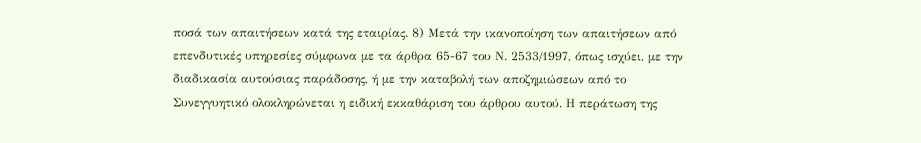ποσά των απαιτήσεων κατά της εταιρίας. 8) Μετά την ικανοποίηση των απαιτήσεων από επενδυτικές υπηρεσίες σύμφωνα με τα άρθρα 65-67 του Ν. 2533/1997, όπως ισχύει, με την διαδικασία αυτούσιας παράδοσης, ή με την καταβολή των αποζημιώσεων από το Συνεγγυητικό ολοκληρώνεται η ειδική εκκαθάριση του άρθρου αυτού. Η περάτωση της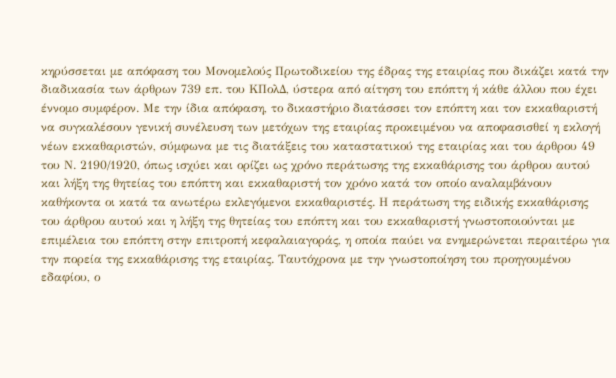κηρύσσεται με απόφαση του Μονομελούς Πρωτοδικείου της έδρας της εταιρίας που δικάζει κατά την διαδικασία των άρθρων 739 επ. του ΚΠολΔ, ύστερα από αίτηση του επόπτη ή κάθε άλλου που έχει έννομο συμφέρον. Με την ίδια απόφαση, το δικαστήριο διατάσσει τον επόπτη και τον εκκαθαριστή να συγκαλέσουν γενική συνέλευση των μετόχων της εταιρίας προκειμένου να αποφασισθεί η εκλογή νέων εκκαθαριστών, σύμφωνα με τις διατάξεις του καταστατικού της εταιρίας και του άρθρου 49 του Ν. 2190/1920, όπως ισχύει και ορίζει ως χρόνο περάτωσης της εκκαθάρισης του άρθρου αυτού και λήξη της θητείας του επόπτη και εκκαθαριστή τον χρόνο κατά τον οποίο αναλαμβάνουν καθήκοντα οι κατά τα ανωτέρω εκλεγόμενοι εκκαθαριστές. Η περάτωση της ειδικής εκκαθάρισης του άρθρου αυτού και η λήξη της θητείας του επόπτη και του εκκαθαριστή γνωστοποιούνται με επιμέλεια του επόπτη στην επιτροπή κεφαλαιαγοράς, η οποία παύει να ενημερώνεται περαιτέρω για την πορεία της εκκαθάρισης της εταιρίας. Ταυτόχρονα με την γνωστοποίηση του προηγουμένου εδαφίου, ο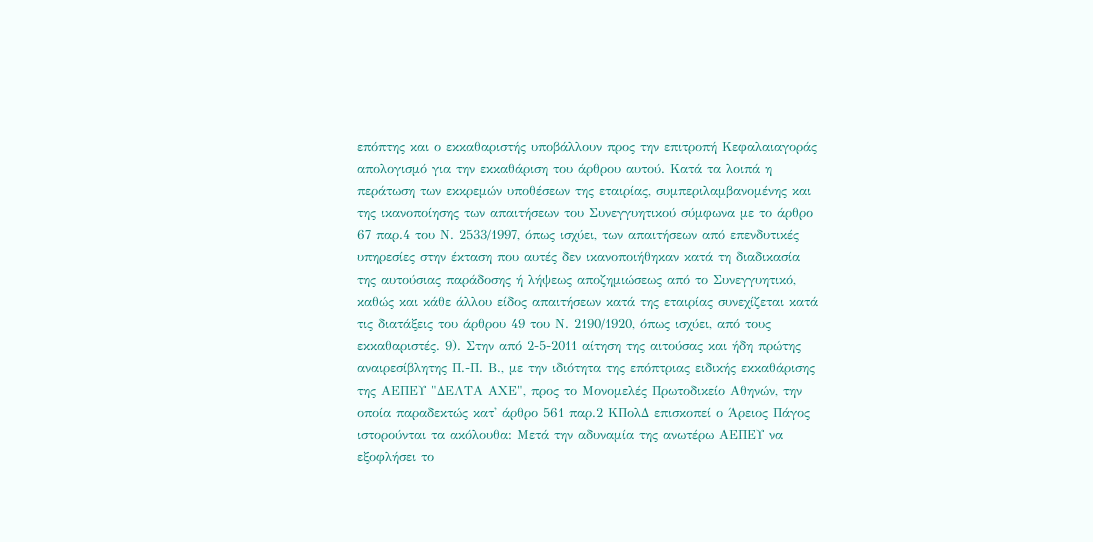επόπτης και ο εκκαθαριστής υποβάλλουν προς την επιτροπή Κεφαλαιαγοράς απολογισμό για την εκκαθάριση του άρθρου αυτού. Κατά τα λοιπά η περάτωση των εκκρεμών υποθέσεων της εταιρίας, συμπεριλαμβανομένης και της ικανοποίησης των απαιτήσεων του Συνεγγυητικού σύμφωνα με το άρθρο 67 παρ.4 του Ν. 2533/1997, όπως ισχύει, των απαιτήσεων από επενδυτικές υπηρεσίες στην έκταση που αυτές δεν ικανοποιήθηκαν κατά τη διαδικασία της αυτούσιας παράδοσης ή λήψεως αποζημιώσεως από το Συνεγγυητικό, καθώς και κάθε άλλου είδος απαιτήσεων κατά της εταιρίας συνεχίζεται κατά τις διατάξεις του άρθρου 49 του Ν. 2190/1920, όπως ισχύει, από τους εκκαθαριστές. 9). Στην από 2-5-2011 αίτηση της αιτούσας και ήδη πρώτης αναιρεσίβλητης Π.-Π. Β., με την ιδιότητα της επόπτριας ειδικής εκκαθάρισης της ΑΕΠΕΥ "ΔΕΛΤΑ ΑΧΕ", προς το Μονομελές Πρωτοδικείο Αθηνών, την οποία παραδεκτώς κατ' άρθρο 561 παρ.2 ΚΠολΔ επισκοπεί ο Άρειος Πάγος ιστορούνται τα ακόλουθα: Μετά την αδυναμία της ανωτέρω ΑΕΠΕΥ να εξοφλήσει το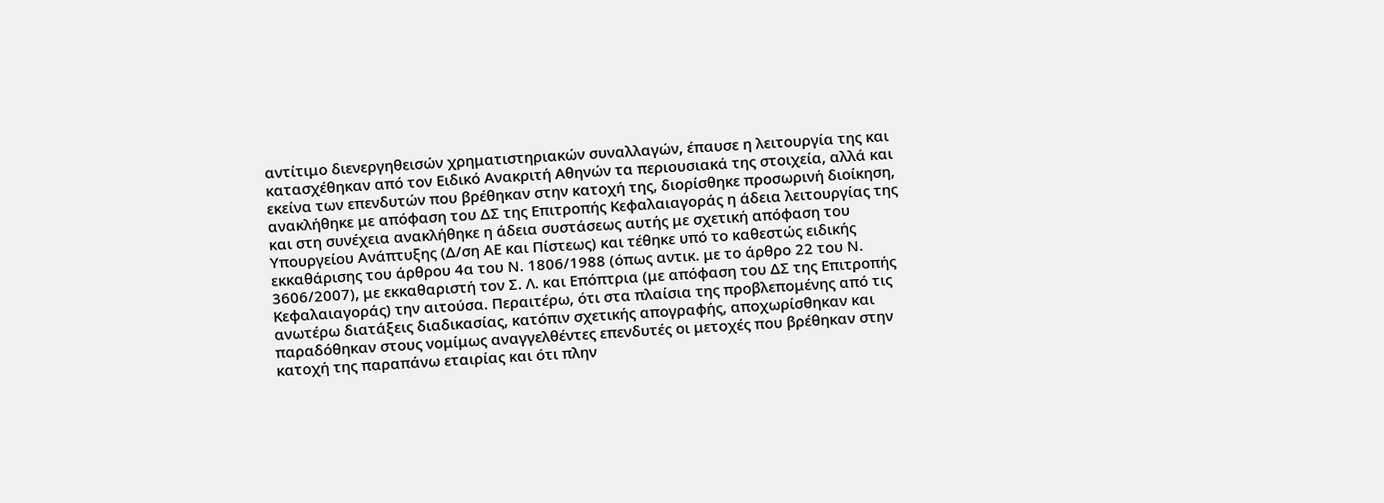αντίτιμο διενεργηθεισών χρηματιστηριακών συναλλαγών, έπαυσε η λειτουργία της και κατασχέθηκαν από τον Ειδικό Ανακριτή Αθηνών τα περιουσιακά της στοιχεία, αλλά και εκείνα των επενδυτών που βρέθηκαν στην κατοχή της, διορίσθηκε προσωρινή διοίκηση, ανακλήθηκε με απόφαση του ΔΣ της Επιτροπής Κεφαλαιαγοράς η άδεια λειτουργίας της και στη συνέχεια ανακλήθηκε η άδεια συστάσεως αυτής με σχετική απόφαση του Υπουργείου Ανάπτυξης (Δ/ση ΑΕ και Πίστεως) και τέθηκε υπό το καθεστώς ειδικής εκκαθάρισης του άρθρου 4α του Ν. 1806/1988 (όπως αντικ. με το άρθρο 22 του Ν. 3606/2007), με εκκαθαριστή τον Σ. Λ. και Επόπτρια (με απόφαση του ΔΣ της Επιτροπής Κεφαλαιαγοράς) την αιτούσα. Περαιτέρω, ότι στα πλαίσια της προβλεπομένης από τις ανωτέρω διατάξεις διαδικασίας, κατόπιν σχετικής απογραφής, αποχωρίσθηκαν και παραδόθηκαν στους νομίμως αναγγελθέντες επενδυτές οι μετοχές που βρέθηκαν στην κατοχή της παραπάνω εταιρίας και ότι πλην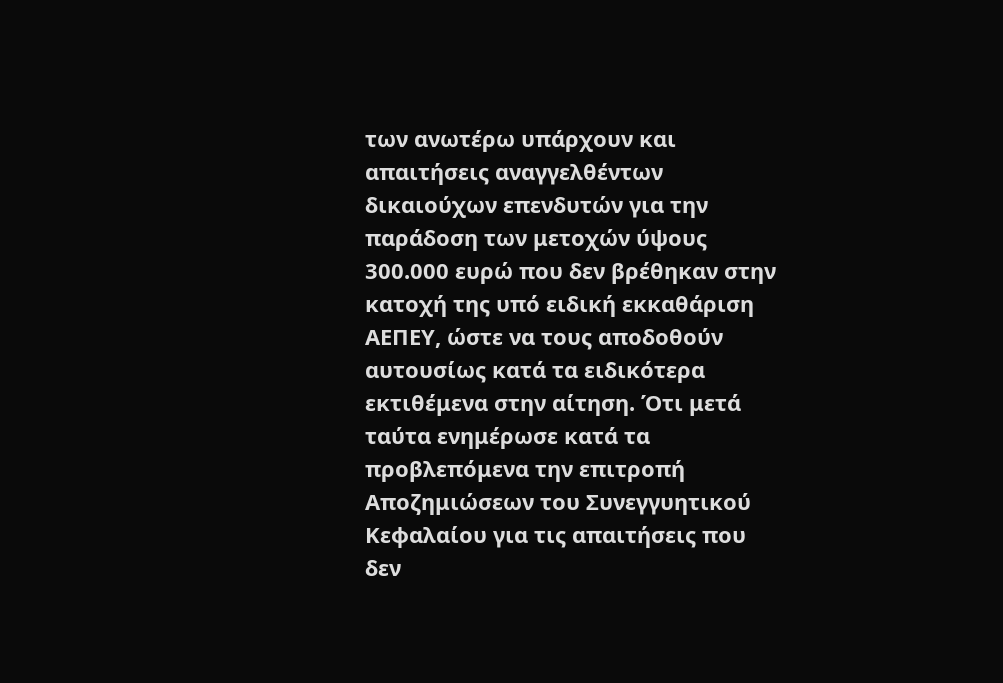των ανωτέρω υπάρχουν και απαιτήσεις αναγγελθέντων δικαιούχων επενδυτών για την παράδοση των μετοχών ύψους 300.000 ευρώ που δεν βρέθηκαν στην κατοχή της υπό ειδική εκκαθάριση ΑΕΠΕΥ, ώστε να τους αποδοθούν αυτουσίως κατά τα ειδικότερα εκτιθέμενα στην αίτηση. Ότι μετά ταύτα ενημέρωσε κατά τα προβλεπόμενα την επιτροπή Αποζημιώσεων του Συνεγγυητικού Κεφαλαίου για τις απαιτήσεις που δεν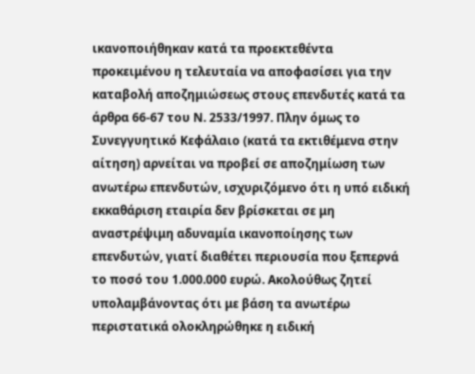ικανοποιήθηκαν κατά τα προεκτεθέντα προκειμένου η τελευταία να αποφασίσει για την καταβολή αποζημιώσεως στους επενδυτές κατά τα άρθρα 66-67 του Ν. 2533/1997. Πλην όμως το Συνεγγυητικό Κεφάλαιο (κατά τα εκτιθέμενα στην αίτηση) αρνείται να προβεί σε αποζημίωση των ανωτέρω επενδυτών, ισχυριζόμενο ότι η υπό ειδική εκκαθάριση εταιρία δεν βρίσκεται σε μη αναστρέψιμη αδυναμία ικανοποίησης των επενδυτών, γιατί διαθέτει περιουσία που ξεπερνά το ποσό του 1.000.000 ευρώ. Ακολούθως ζητεί υπολαμβάνοντας ότι με βάση τα ανωτέρω περιστατικά ολοκληρώθηκε η ειδική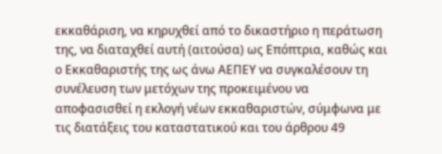εκκαθάριση, να κηρυχθεί από το δικαστήριο η περάτωση της, να διαταχθεί αυτή (αιτούσα) ως Επόπτρια, καθώς και ο Εκκαθαριστής της ως άνω ΑΕΠΕΥ να συγκαλέσουν τη συνέλευση των μετόχων της προκειμένου να αποφασισθεί η εκλογή νέων εκκαθαριστών, σύμφωνα με τις διατάξεις του καταστατικού και του άρθρου 49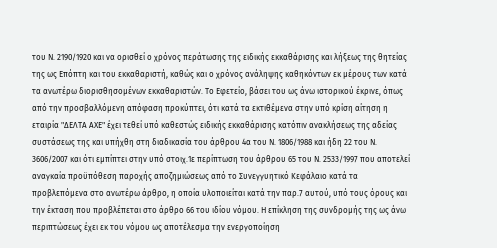του Ν. 2190/1920 και να ορισθεί ο χρόνος περάτωσης της ειδικής εκκαθάρισης και λήξεως της θητείας της ως Επόπτη και του εκκαθαριστή, καθώς και ο χρόνος ανάληψης καθηκόντων εκ μέρους των κατά τα ανωτέρω διορισθησομένων εκκαθαριστών. Το Εφετείο, βάσει του ως άνω ιστορικού έκρινε, όπως από την προσβαλλόμενη απόφαση προκύπτει, ότι κατά τα εκτιθέμενα στην υπό κρίση αίτηση η εταιρία "ΔΕΛΤΑ ΑΧΕ" έχει τεθεί υπό καθεστώς ειδικής εκκαθάρισης κατόπιν ανακλήσεως της αδείας συστάσεως της και υπήχθη στη διαδικασία του άρθρου 4α του Ν. 1806/1988 και ήδη 22 του Ν. 3606/2007 και ότι εμπίπτει στην υπό στοιχ.1ε περίπτωση του άρθρου 65 του Ν. 2533/1997 που αποτελεί αναγκαία προϋπόθεση παροχής αποζημιώσεως από το Συνεγγυητικό Κεφάλαιο κατά τα προβλεπόμενα στο ανωτέρω άρθρο, η οποία υλοποιείται κατά την παρ.7 αυτού, υπό τους όρους και την έκταση που προβλέπεται στο άρθρο 66 του ιδίου νόμου. Η επίκληση της συνδρομής της ως άνω περιπτώσεως έχει εκ του νόμου ως αποτέλεσμα την ενεργοποίηση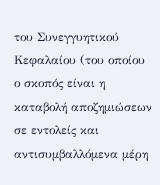του Συνεγγυητικού Κεφαλαίου (του οποίου ο σκοπός είναι η καταβολή αποζημιώσεων σε εντολείς και αντισυμβαλλόμενα μέρη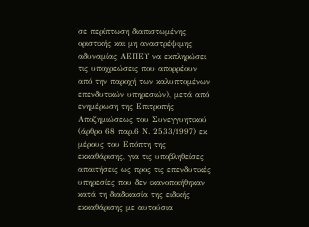σε περίπτωση διαπιστωμένης οριστικής και μη αναστρέψιμης αδυναμίας ΑΕΠΕΥ να εκπληρώσει τις υποχρεώσεις που απορρέουν από την παροχή των καλυπτομένων επενδυτικών υπηρεσιών), μετά από ενημέρωση της Επιτροπής Αποζημιώσεως του Συνεγγυητικού (άρθρο 68 παρ.6 Ν. 2533/1997) εκ μέρους του Επόπτη της εκκαθάρισης, για τις υποβληθείσες απαιτήσεις ως προς τις επενδυτικές υπηρεσίες που δεν ικανοποιήθηκαν κατά τη διαδικασία της ειδικής εκκαθάρισης με αυτούσια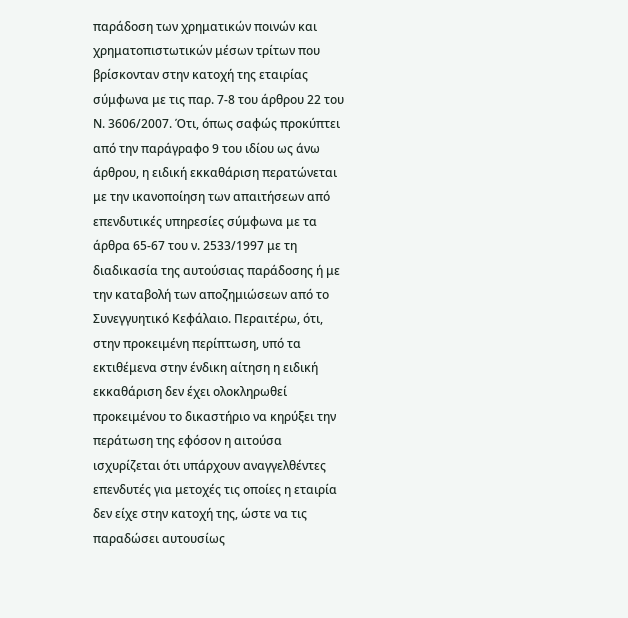παράδοση των χρηματικών ποινών και χρηματοπιστωτικών μέσων τρίτων που βρίσκονταν στην κατοχή της εταιρίας σύμφωνα με τις παρ. 7-8 του άρθρου 22 του Ν. 3606/2007. Ότι, όπως σαφώς προκύπτει από την παράγραφο 9 του ιδίου ως άνω άρθρου, η ειδική εκκαθάριση περατώνεται με την ικανοποίηση των απαιτήσεων από επενδυτικές υπηρεσίες σύμφωνα με τα άρθρα 65-67 του ν. 2533/1997 με τη διαδικασία της αυτούσιας παράδοσης ή με την καταβολή των αποζημιώσεων από το Συνεγγυητικό Κεφάλαιο. Περαιτέρω, ότι, στην προκειμένη περίπτωση, υπό τα εκτιθέμενα στην ένδικη αίτηση η ειδική εκκαθάριση δεν έχει ολοκληρωθεί προκειμένου το δικαστήριο να κηρύξει την περάτωση της εφόσον η αιτούσα ισχυρίζεται ότι υπάρχουν αναγγελθέντες επενδυτές για μετοχές τις οποίες η εταιρία δεν είχε στην κατοχή της, ώστε να τις παραδώσει αυτουσίως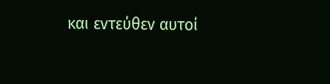και εντεύθεν αυτοί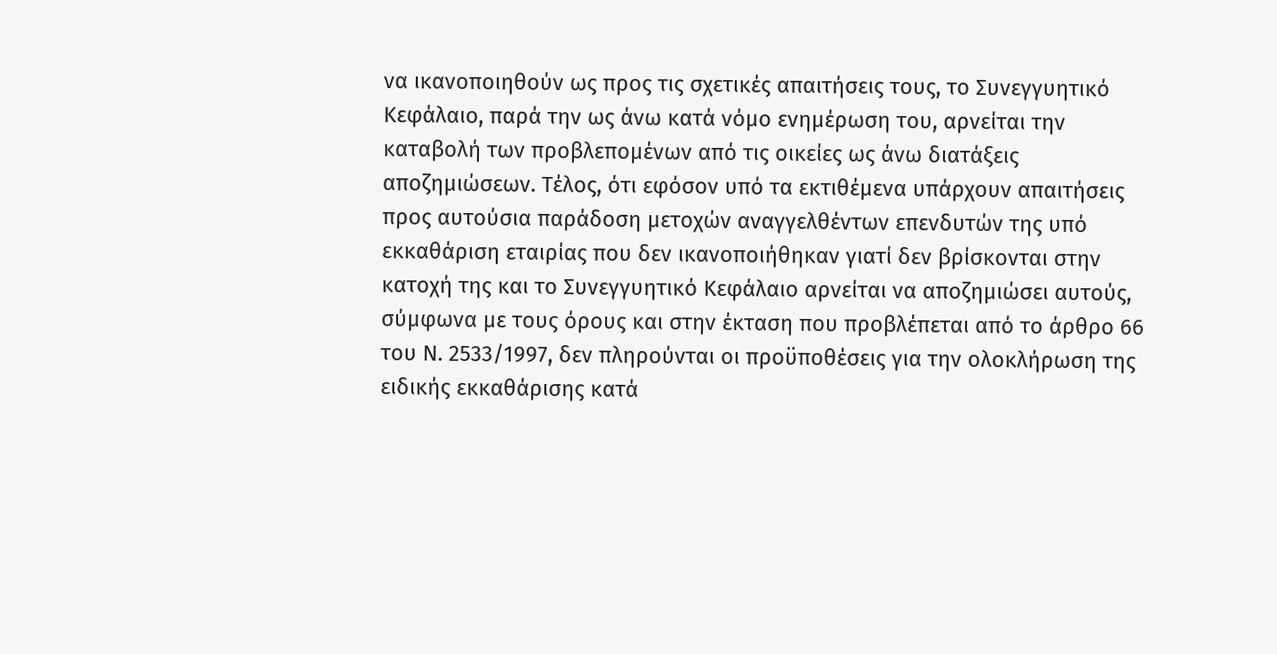να ικανοποιηθούν ως προς τις σχετικές απαιτήσεις τους, το Συνεγγυητικό Κεφάλαιο, παρά την ως άνω κατά νόμο ενημέρωση του, αρνείται την καταβολή των προβλεπομένων από τις οικείες ως άνω διατάξεις αποζημιώσεων. Τέλος, ότι εφόσον υπό τα εκτιθέμενα υπάρχουν απαιτήσεις προς αυτούσια παράδοση μετοχών αναγγελθέντων επενδυτών της υπό εκκαθάριση εταιρίας που δεν ικανοποιήθηκαν γιατί δεν βρίσκονται στην κατοχή της και το Συνεγγυητικό Κεφάλαιο αρνείται να αποζημιώσει αυτούς, σύμφωνα με τους όρους και στην έκταση που προβλέπεται από το άρθρο 66 του Ν. 2533/1997, δεν πληρούνται οι προϋποθέσεις για την ολοκλήρωση της ειδικής εκκαθάρισης κατά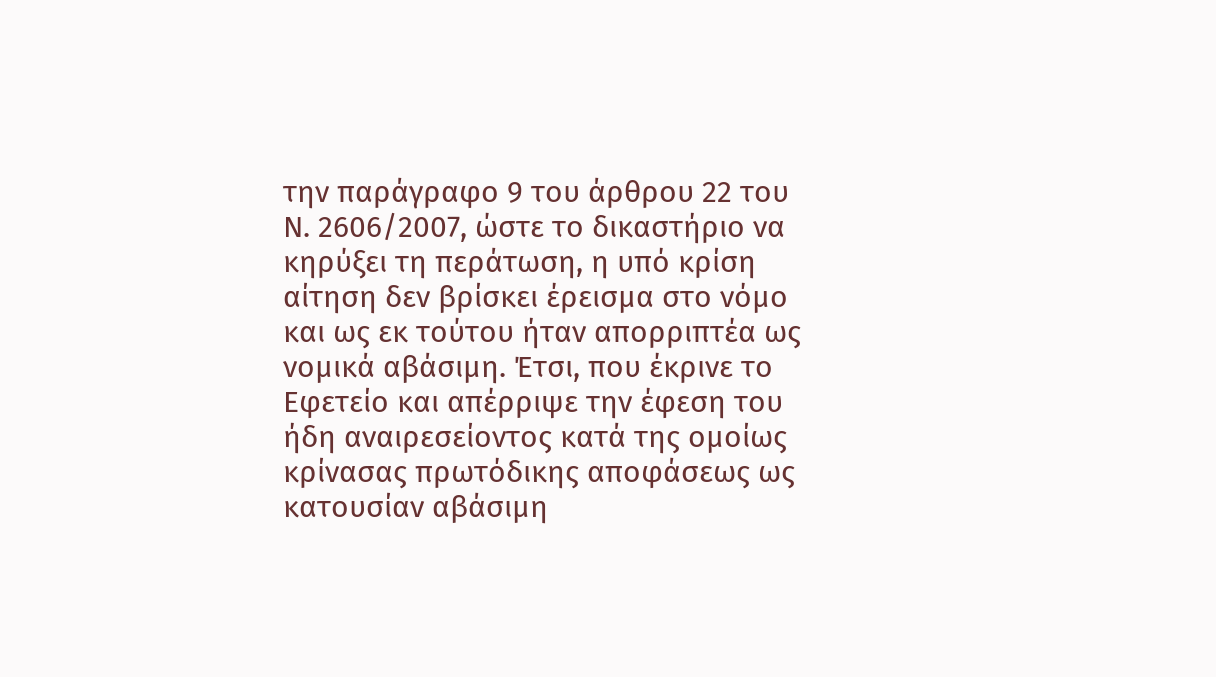την παράγραφο 9 του άρθρου 22 του Ν. 2606/2007, ώστε το δικαστήριο να κηρύξει τη περάτωση, η υπό κρίση αίτηση δεν βρίσκει έρεισμα στο νόμο και ως εκ τούτου ήταν απορριπτέα ως νομικά αβάσιμη. Έτσι, που έκρινε το Εφετείο και απέρριψε την έφεση του ήδη αναιρεσείοντος κατά της ομοίως κρίνασας πρωτόδικης αποφάσεως ως κατουσίαν αβάσιμη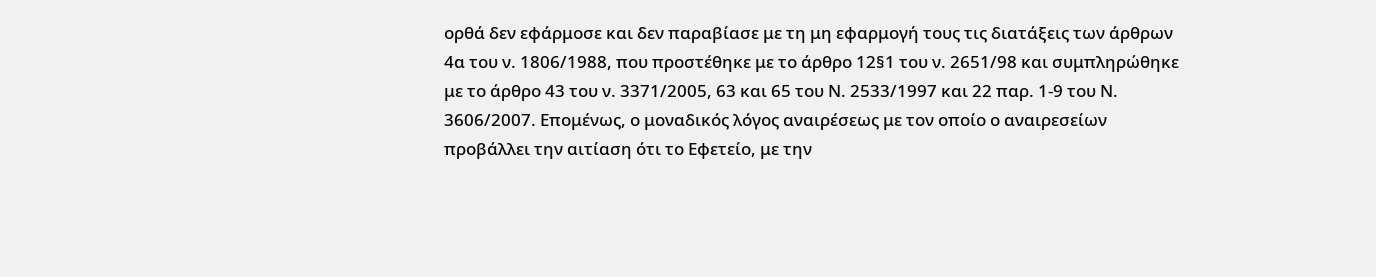ορθά δεν εφάρμοσε και δεν παραβίασε με τη μη εφαρμογή τους τις διατάξεις των άρθρων 4α του ν. 1806/1988, που προστέθηκε με το άρθρο 12§1 του ν. 2651/98 και συμπληρώθηκε με το άρθρο 43 του ν. 3371/2005, 63 και 65 του Ν. 2533/1997 και 22 παρ. 1-9 του Ν. 3606/2007. Επομένως, ο μοναδικός λόγος αναιρέσεως με τον οποίο ο αναιρεσείων προβάλλει την αιτίαση ότι το Εφετείο, με την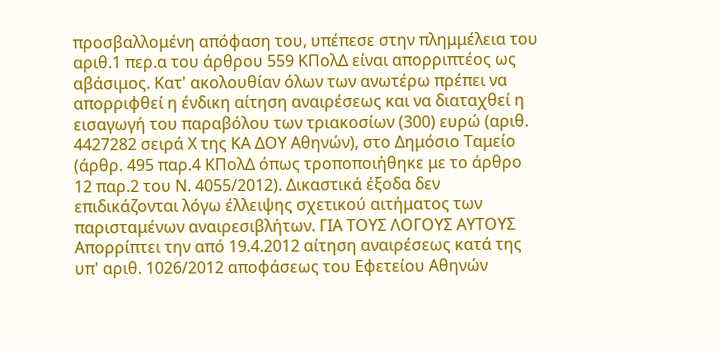προσβαλλομένη απόφαση του, υπέπεσε στην πλημμέλεια του αριθ.1 περ.α του άρθρου 559 ΚΠολΔ είναι απορριπτέος ως αβάσιμος. Κατ' ακολουθίαν όλων των ανωτέρω πρέπει να απορριφθεί η ένδικη αίτηση αναιρέσεως και να διαταχθεί η εισαγωγή του παραβόλου των τριακοσίων (300) ευρώ (αριθ. 4427282 σειρά Χ της ΚΑ ΔΟΥ Αθηνών), στο Δημόσιο Ταμείο (άρθρ. 495 παρ.4 ΚΠολΔ όπως τροποποιήθηκε με το άρθρο 12 παρ.2 του Ν. 4055/2012). Δικαστικά έξοδα δεν επιδικάζονται λόγω έλλειψης σχετικού αιτήματος των παρισταμένων αναιρεσιβλήτων. ΓΙΑ ΤΟΥΣ ΛΟΓΟΥΣ ΑΥΤΟΥΣ Απορρίπτει την από 19.4.2012 αίτηση αναιρέσεως κατά της υπ' αριθ. 1026/2012 αποφάσεως του Εφετείου Αθηνών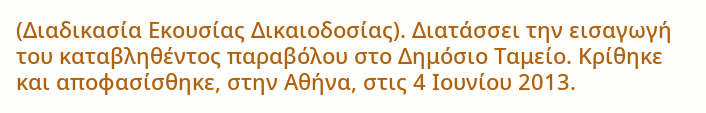(Διαδικασία Εκουσίας Δικαιοδοσίας). Διατάσσει την εισαγωγή του καταβληθέντος παραβόλου στο Δημόσιο Ταμείο. Κρίθηκε και αποφασίσθηκε, στην Αθήνα, στις 4 Ιουνίου 2013.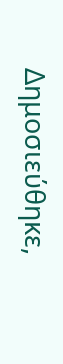Δημοσιεύθηκε,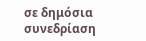σε δημόσια συνεδρίαση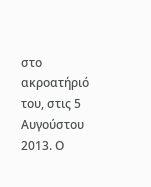στο ακροατήριό του, στις 5 Αυγούστου 2013. Ο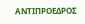ΑΝΤΙΠΡΟΕΔΡΟΣ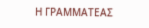Η ΓΡΑΜΜΑΤΕΑΣ